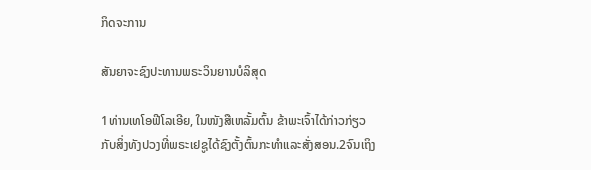ກິດຈະການ

ສັນຍາຈະຊົງປະທານພຣະວິນຍານບໍລິສຸດ

1ທ່ານເທໂອຟີໂລເອີຍ, ໃນໜັງສືເຫລັ້ມຕົ້ນ ຂ້າພະເຈົ້າໄດ້ກ່າວກ່ຽວກັບສິ່ງທັງປວງທີ່ພຣະເຢຊູໄດ້ຊົງຕັ້ງຕົ້ນກະທຳແລະສັ່ງສອນ.2ຈົນເຖິງ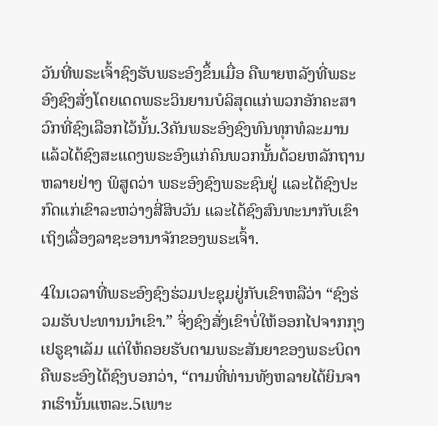ວັນທີ່ພຣະເຈົ້າຊົງຮັບພຣະອົງຂຶ້ນເມື່ອ ຄືພາຍຫລັງທີ່ພຣະອົງຊົງສັ່ງໂດຍເດດພຣະວິນຍານບໍລິສຸດແກ່ພວກອັກຄະສາວົກທີ່ຊົງເລືອກໄວ້ນັ້ນ.3ຄັນພຣະອົງຊົງທົນທຸກທໍລະມານ ແລ້ວໄດ້ຊົງສະແດງພຣະອົງແກ່ຄົນພວກນັ້ນດ້ວຍຫລັກຖານຫລາຍຢ່າງ ພິສູດວ່າ ພຣະອົງຊົງພຣະຊົນຢູ່ ແລະໄດ້ຊົງປະກົດແກ່ເຂົາລະຫວ່າງສີ່ສິບວັນ ແລະໄດ້ຊົງສົນທະນາກັບເຂົາເຖິງເລື່ອງລາຊະອານາຈັກຂອງພຣະເຈົ້າ.

4ໃນເວລາທີ່ພຣະອົງຊົງຮ່ວມປະຊຸມຢູ່ກັບເຂົາຫລືວ່າ “ຊົງຮ່ວມຮັບປະທານນຳເຂົາ.” ຈິ່ງຊົງສັ່ງເຂົາບໍ່ໃຫ້ອອກໄປຈາກກຸງເຢຣູຊາເລັມ ແຕ່ໃຫ້ຄອຍຮັບຕາມພຣະສັນຍາຂອງພຣະບິດາ ຄືພຣະອົງໄດ້ຊົງບອກວ່າ, “ຕາມທີ່ທ່ານທັງຫລາຍໄດ້ຍິນຈາກເຮົານັ້ນແຫລະ.5ເພາະ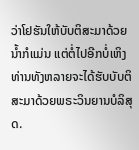ວ່າໂຢຮັນໃຫ້ບັບຕິສະມາດ້ວຍນ້ຳກໍແມ່ນ ແຕ່ຕໍ່ໄປອີກບໍ່ເຫິງທ່ານທັງຫລາຍຈະໄດ້ຮັບບັບຕິສະມາດ້ວຍພຣະວິນຍານບໍລິສຸດ.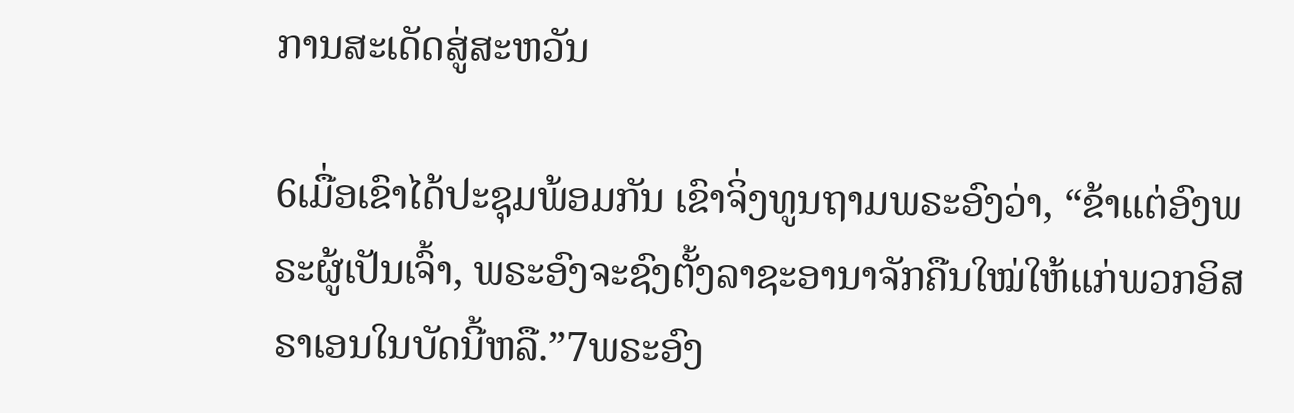ການສະເດັດສູ່ສະຫວັນ

6ເມື່ອເຂົາໄດ້ປະຊຸມພ້ອມກັນ ເຂົາຈິ່ງທູນຖາມພຣະອົງວ່າ, “ຂ້າແຕ່ອົງພຣະຜູ້ເປັນເຈົ້າ, ພຣະອົງຈະຊົງຕັ້ງລາຊະອານາຈັກຄືນໃໝ່ໃຫ້ແກ່ພວກອິສຣາເອນໃນບັດນີ້ຫລື.”7ພຣະອົງ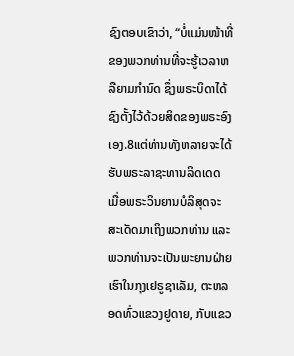ຊົງຕອບເຂົາວ່າ, “ບໍ່ແມ່ນໜ້າທີ່ຂອງພວກທ່ານທີ່ຈະຮູ້ເວລາຫລືຍາມກຳນົດ ຊຶ່ງພຣະບິດາໄດ້ຊົງຕັ້ງໄວ້ດ້ວຍສິດຂອງພຣະອົງເອງ.8ແຕ່ທ່ານທັງຫລາຍຈະໄດ້ຮັບພຣະລາຊະທານລິດເດດ ເມື່ອພຣະວິນຍານບໍລິສຸດຈະສະເດັດມາເຖິງພວກທ່ານ ແລະພວກທ່ານຈະເປັນພະຍານຝ່າຍເຮົາໃນກຸງເຢຣູຊາເລັມ, ຕະຫລອດທົ່ວແຂວງຢູດາຍ, ກັບແຂວ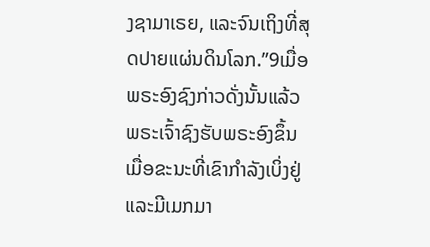ງຊາມາເຣຍ, ແລະຈົນເຖິງທີ່ສຸດປາຍແຜ່ນດິນໂລກ.”9ເມື່ອພຣະອົງຊົງກ່າວດັ່ງນັ້ນແລ້ວ ພຣະເຈົ້າຊົງຮັບພຣະອົງຂຶ້ນເມື່ອຂະນະທີ່ເຂົາກຳລັງເບິ່ງຢູ່ ແລະມີເມກມາ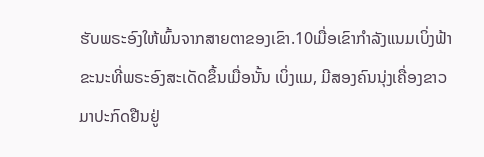ຮັບພຣະອົງໃຫ້ພົ້ນຈາກສາຍຕາຂອງເຂົາ.10ເມື່ອເຂົາກຳລັງແນມເບິ່ງຟ້າ ຂະນະທີ່ພຣະອົງສະເດັດຂຶ້ນເມື່ອນັ້ນ ເບິ່ງແມ, ມີສອງຄົນນຸ່ງເຄື່ອງຂາວມາປະກົດຢືນຢູ່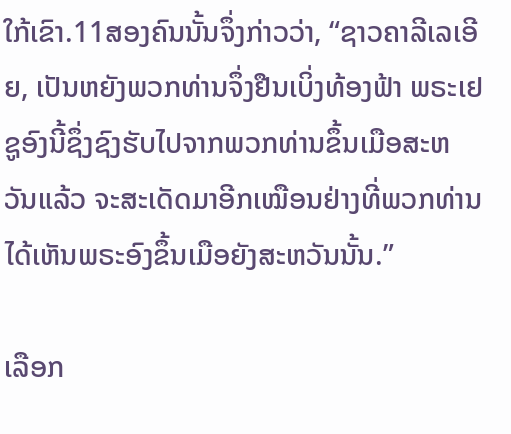ໃກ້ເຂົາ.11ສອງຄົນນັ້ນຈຶ່ງກ່າວວ່າ, “ຊາວຄາລີເລເອີຍ, ເປັນຫຍັງພວກທ່ານຈຶ່ງຢືນເບິ່ງທ້ອງຟ້າ ພຣະເຢຊູອົງນີ້ຊຶ່ງຊົງຮັບໄປຈາກພວກທ່ານຂຶ້ນເມືອສະຫວັນແລ້ວ ຈະສະເດັດມາອີກເໝືອນຢ່າງທີ່ພວກທ່ານໄດ້ເຫັນພຣະອົງຂຶ້ນເມືອຍັງສະຫວັນນັ້ນ.”

ເລືອກ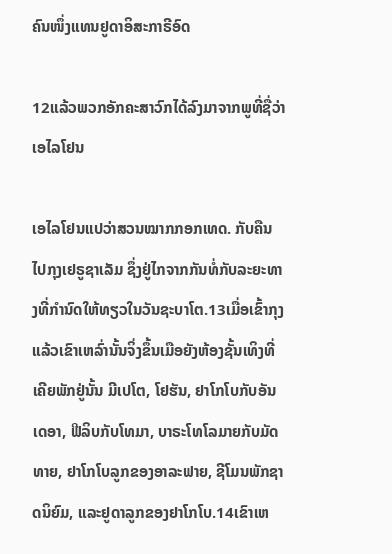ຄົນໜຶ່ງແທນຢູດາອິສະກາຣີອົດ

12ແລ້ວພວກອັກຄະສາວົກໄດ້ລົງມາຈາກພູທີ່ຊື່ວ່າເອໄລໂຢນ

ເອໄລໂຢນແປວ່າສວນໝາກກອກເທດ. ກັບຄືນໄປກຸງເຢຣູຊາເລັມ ຊຶ່ງຢູ່ໄກຈາກກັນທໍ່ກັບລະຍະທາງທີ່ກຳນົດໃຫ້ທຽວໃນວັນຊະບາໂຕ.13ເມື່ອເຂົ້າກຸງແລ້ວເຂົາເຫລົ່ານັ້ນຈິ່ງຂຶ້ນເມືອຍັງຫ້ອງຊັ້ນເທິງທີ່ເຄີຍພັກຢູ່ນັ້ນ ມີເປໂຕ, ໂຢຮັນ, ຢາໂກໂບກັບອັນເດອາ, ຟີລິບກັບໂທມາ, ບາຣະໂທໂລມາຍກັບມັດທາຍ, ຢາໂກໂບລູກຂອງອາລະຟາຍ, ຊີໂມນພັກຊາດນິຍົມ, ແລະຢູດາລູກຂອງຢາໂກໂບ.14ເຂົາເຫ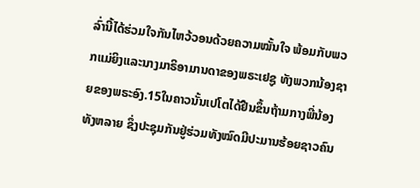ລົ່ານີ້ໄດ້ຮ່ວມໃຈກັນໄຫວ້ວອນດ້ວຍຄວາມໝັ້ນໃຈ ພ້ອມກັບພວກແມ່ຍິງແລະນາງມາຣິອາມານດາຂອງພຣະເຢຊູ ທັງພວກນ້ອງຊາຍຂອງພຣະອົງ.15ໃນຄາວນັ້ນເປໂຕໄດ້ຢືນຂຶ້ນຖ້າມກາງພີ່ນ້ອງທັງຫລາຍ ຊຶ່ງປະຊຸມກັນຢູ່ຮ່ວມທັງໝົດມີປະມານຮ້ອຍຊາວຄົນ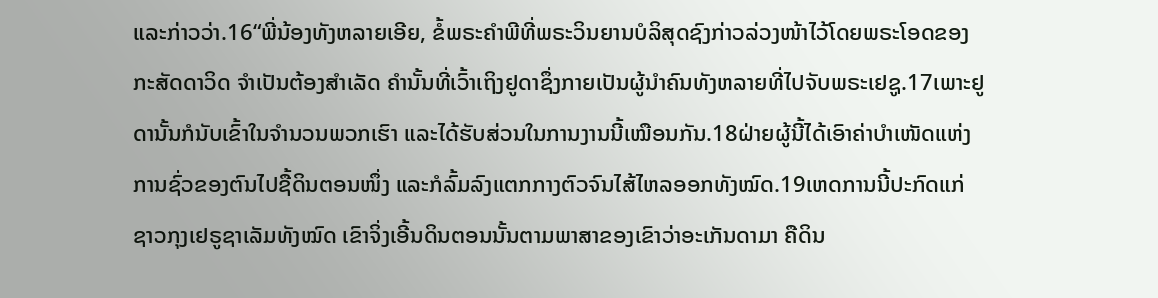ແລະກ່າວວ່າ.16“ພີ່ນ້ອງທັງຫລາຍເອີຍ, ຂໍ້ພຣະຄຳພີທີ່ພຣະວິນຍານບໍລິສຸດຊົງກ່າວລ່ວງໜ້າໄວ້ໂດຍພຣະໂອດຂອງກະສັດດາວິດ ຈຳເປັນຕ້ອງສຳເລັດ ຄຳນັ້ນທີ່ເວົ້າເຖິງຢູດາຊຶ່ງກາຍເປັນຜູ້ນຳຄົນທັງຫລາຍທີ່ໄປຈັບພຣະເຢຊູ.17ເພາະຢູດານັ້ນກໍນັບເຂົ້າໃນຈຳນວນພວກເຮົາ ແລະໄດ້ຮັບສ່ວນໃນການງານນີ້ເໝືອນກັນ.18ຝ່າຍຜູ້ນີ້ໄດ້ເອົາຄ່າບຳເໜັດແຫ່ງການຊົ່ວຂອງຕົນໄປຊື້ດິນຕອນໜຶ່ງ ແລະກໍລົ້ມລົງແຕກກາງຕົວຈົນໄສ້ໄຫລອອກທັງໝົດ.19ເຫດການນີ້ປະກົດແກ່ຊາວກຸງເຢຣູຊາເລັມທັງໝົດ ເຂົາຈິ່ງເອີ້ນດິນຕອນນັ້ນຕາມພາສາຂອງເຂົາວ່າອະເກັນດາມາ ຄືດິນ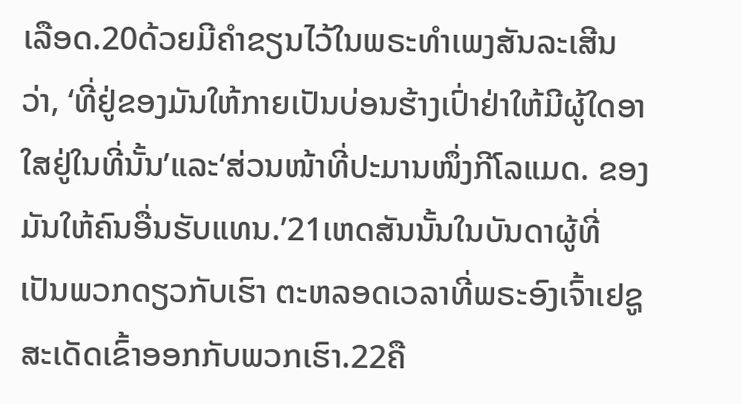ເລືອດ.20ດ້ວຍມີຄຳຂຽນໄວ້ໃນພຣະທຳເພງສັນລະເສີນວ່າ, ‘ທີ່ຢູ່ຂອງມັນໃຫ້ກາຍເປັນບ່ອນຮ້າງເປົ່າຢ່າໃຫ້ມີຜູ້ໃດອາໃສຢູ່ໃນທີ່ນັ້ນ’ແລະ‘ສ່ວນໜ້າທີ່ປະມານໜຶ່ງກີໂລແມດ. ຂອງມັນໃຫ້ຄົນອື່ນຮັບແທນ.’21ເຫດສັນນັ້ນໃນບັນດາຜູ້ທີ່ເປັນພວກດຽວກັບເຮົາ ຕະຫລອດເວລາທີ່ພຣະອົງເຈົ້າເຢຊູສະເດັດເຂົ້າອອກກັບພວກເຮົາ.22ຄື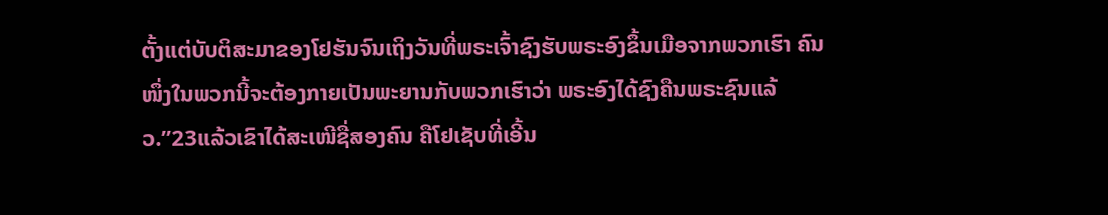ຕັ້ງແຕ່ບັບຕິສະມາຂອງໂຢຮັນຈົນເຖິງວັນທີ່ພຣະເຈົ້າຊົງຮັບພຣະອົງຂຶ້ນເມືອຈາກພວກເຮົາ ຄົນໜຶ່ງໃນພວກນີ້ຈະຕ້ອງກາຍເປັນພະຍານກັບພວກເຮົາວ່າ ພຣະອົງໄດ້ຊົງຄືນພຣະຊົນແລ້ວ.”23ແລ້ວເຂົາໄດ້ສະເໜີຊື່ສອງຄົນ ຄືໂຢເຊັບທີ່ເອີ້ນ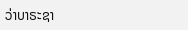ວ່າບາຣະຊາ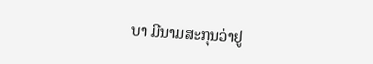ບາ ມີນາມສະກຸນວ່າຢູ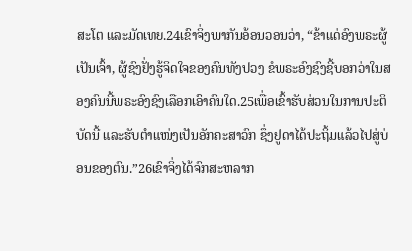ສະໂຕ ແລະມັດເທຍ.24ເຂົາຈິ່ງພາກັນອ້ອນວອນວ່າ, “ຂ້າແດ່ອົງພຣະຜູ້ເປັນເຈົ້າ, ຜູ້ຊົງຢັ່ງຮູ້ຈິດໃຈຂອງຄົນທັງປວງ ຂໍພຣະອົງຊົງຊີ້ບອກວ່າໃນສອງຄົນນີ້ພຣະອົງຊົງເລືອກເອົາຄົນໃດ.25ເພື່ອເຂົ້າຮັບສ່ວນໃນການປະຕິບັດນີ້ ແລະຮັບຕຳແໜ່ງເປັນອັກຄະສາວົກ ຊຶ່ງຢູດາໄດ້ປະຖິ້ມແລ້ວໄປສູ່ບ່ອນຂອງຕົນ.”26ເຂົາຈິ່ງໄດ້ຈົກສະຫລາກ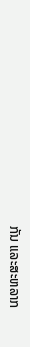ກັນ ແລະສະຫລາກ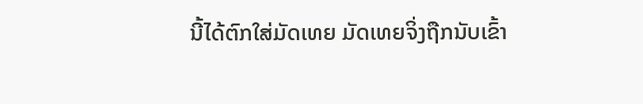ນີ້ໄດ້ຕົກໃສ່ມັດເທຍ ມັດເທຍຈິ່ງຖືກນັບເຂົ້າ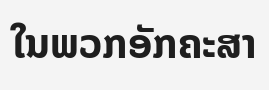ໃນພວກອັກຄະສາ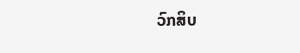ວົກສິບ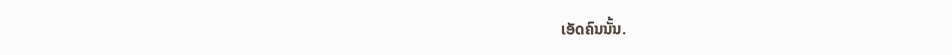ເອັດຄົນນັ້ນ.